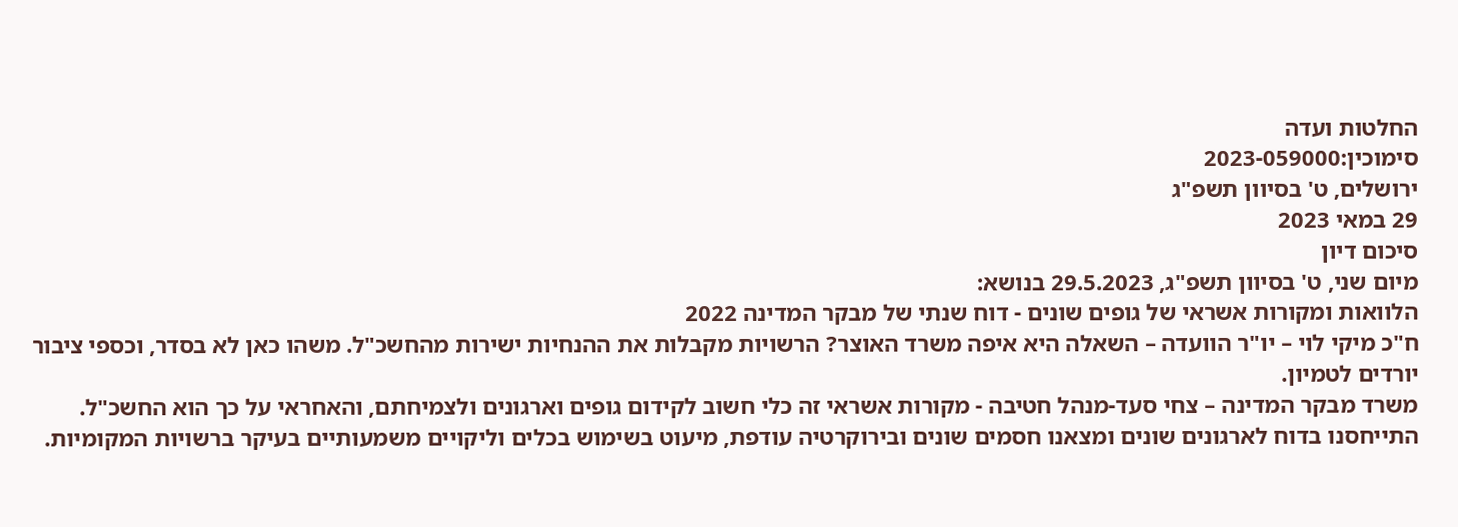החלטות ועדה
סימוכין:2023-059000
ירושלים, ט' בסיוון תשפ"ג
29 במאי 2023
סיכום דיון
מיום שני, ט' בסיוון תשפ"ג, 29.5.2023 בנושא:
הלוואות ומקורות אשראי של גופים שונים - דוח שנתי של מבקר המדינה 2022
ח"כ מיקי לוי – יו"ר הוועדה – השאלה היא איפה משרד האוצר? הרשויות מקבלות את ההנחיות ישירות מהחשכ"ל. משהו כאן לא בסדר, וכספי ציבור יורדים לטמיון.
משרד מבקר המדינה – צחי סעד-מנהל חטיבה - מקורות אשראי זה כלי חשוב לקידום גופים וארגונים ולצמיחתם, והאחראי על כך הוא החשכ"ל. התייחסנו בדוח לארגונים שונים ומצאנו חסמים שונים ובירוקרטיה עודפת, מיעוט בשימוש בכלים וליקויים משמעותיים בעיקר ברשויות המקומיות.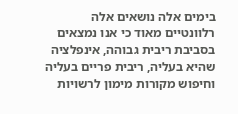בימים אלה נושאים אלה רלוונטיים מאוד כי אנו נמצאים בסביבת ריבית גבוהה, אינפלציה שהיא בעליה, ריבית פריים בעליה וחיפוש מקורות מימון לרשויות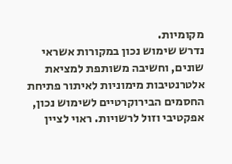מקומיות.
נדרש שימוש נכון במקורות אשראי שונים, וחשיבה משותפת למציאת אלטרנטיבות מימוניות לאיתור פתיחת החסמים הבירוקרטיים לשימוש נכון, אפקטיבי וזול לרשויות. ראוי לציין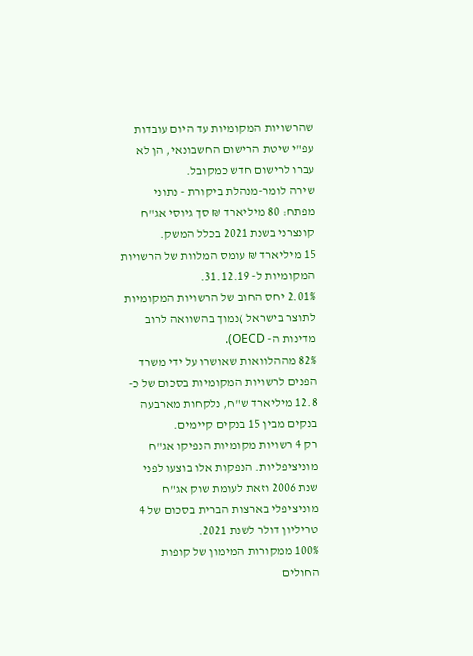שהרשויות המקומיות עד היום עובדות עפ"י שיטת הרישום החשבונאי, הן לא עברו לרישום חדש כמקובל.
שירה לומר-מנהלת ביקורת - נתוני מפתח: 80 מיליארד ₪ סך גיוסי אג"ח קונצרני בשנת 2021 בכלל המשק.
15 מיליארד ₪ עומס המלוות של הרשויות המקומיות ל- 31.12.19.
2.01% יחס החוב של הרשויות המקומיות לתוצר בישראל )נמוך בהשוואה לרוב מדינות ה- OECD).
82% מההלוואות שאושרו על ידי משרד הפנים לרשויות המקומיות בסכום של כ- 12.8 מיליארד ש"ח, נלקחות מארבעה בנקים מבין 15 בנקים קיימים.
רק 4 רשויות מקומיות הנפיקו אג"ח מוניציפליות. הנפקות אלו בוצעו לפני שנת 2006 וזאת לעומת שוק אג"ח מוניציפלי בארצות הברית בסכום של 4 טריליון דולר לשנת 2021.
100% ממקורות המימון של קופות החולים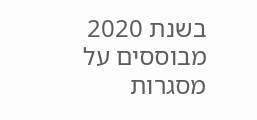בשנת 2020 מבוססים על מסגרות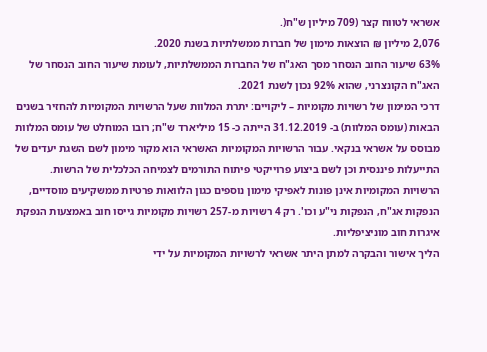אשראי לטווח קצר (709 מיליון ש"ח(.
2,076 מיליון ₪ הוצאות מימון של חברות ממשלתיות בשנת 2020.
63% שיעור החוב הנסחר מסך האג"ח של החברות הממשלתיות, לעומת שיעור החוב הנסחר של האג"ח הקונצרני, שהוא 92% נכון לשנת 2021.
דרכי המימון של רשויות מקומיות – ליקויים: יתרת המלוות שעל הרשויות המקומיות להחזיר בשנים הבאות (עומס המלוות) ב- 31.12.2019 הייתה כ- 15 מיליארד ש"ח; רובו המוחלט של עומס המלוות מבוסס על אשראי בנקאי. עבור הרשויות המקומיות האשראי הוא מקור מימון לשם השגת יעדים של התייעלות פיננסית וכן לשם ביצוע פרוייקטי פיתוח התורמים לצמיחה הכלכלית של הרשות.
הרשויות המקומיות אינן פונות לאפיקי מימון נוספים כגון הלוואות פרטיות ממשקיעים מוסדיים, הנפקות אג"ח, הנפקות ני"ע וכו'. רק 4 רשויות מ-257 רשויות מקומיות גייסו חוב באמצעות הנפקת איגרות חוב מוניציפליות.
הליך אישור והבקרה למתן היתר אשראי לרשויות המקומיות על ידי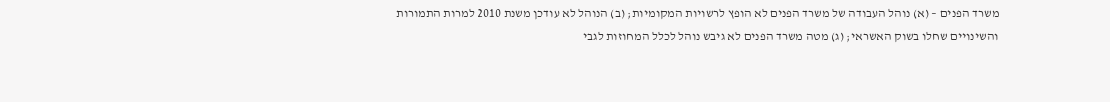משרד הפנים – (א) נוהל העבודה של משרד הפנים לא הופץ לרשויות המקומיות; (ב) הנוהל לא עודכן משנת 2010 למרות התמורות והשינויים שחלו בשוק האשראי; (ג) מטה משרד הפנים לא גיבש נוהל לכלל המחוזות לגבי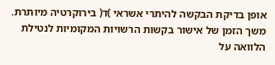אופן בדיקת הבקשה להיתרי אשראי )ד( בירוקרטיה מיותרת.
משך הזמן של אישור בקשות הרשויות המקומיות לנטילת הלוואה על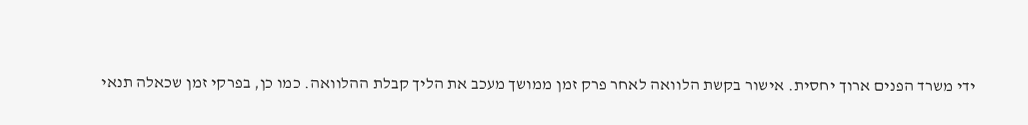ידי משרד הפנים ארוך יחסית. אישור בקשת הלוואה לאחר פרק זמן ממושך מעכב את הליך קבלת ההלוואה. כמו כן, בפרקי זמן שכאלה תנאי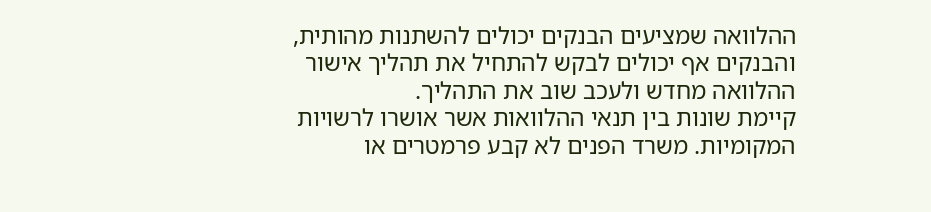ההלוואה שמציעים הבנקים יכולים להשתנות מהותית, והבנקים אף יכולים לבקש להתחיל את תהליך אישור ההלוואה מחדש ולעכב שוב את התהליך.
קיימת שונות בין תנאי ההלוואות אשר אושרו לרשויות המקומיות. משרד הפנים לא קבע פרמטרים או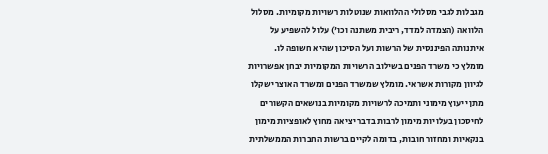מגבלות לגבי מסלולי ההלוואות שנוטלות רשויות מקומיות. מסלול הלוואה (הצמדה למדד, ריבית משתנה וכו') עלול להשפיע על איתנותה הפיננסית של הרשות ועל הסיכון שהיא חשופה לו.
מומלץ כי משרד הפנים בשילוב הרשויות המקומיות יבחן אפשרויות לגיוון מקורות אשראי. מומלץ שמשרד הפנים ומשרד האוצר ישקלו מתן ייעוץ מימוני ותמיכה לרשויות מקומיות בנושאים הקשורים לחיסכון בעלויות מימון לרבות בדבר יציאה מחוץ לאופציות מימון בנקאיות ומחזור חובות, בדומה לקיים ברשות החברות הממשלתית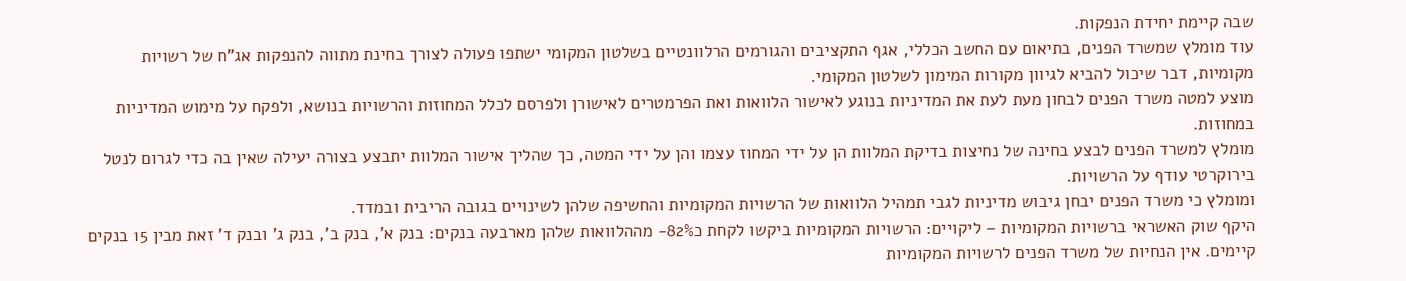שבה קיימת יחידת הנפקות.
עוד מומלץ שמשרד הפנים, בתיאום עם החשב הכללי, אגף התקציבים והגורמים הרלוונטיים בשלטון המקומי ישתפו פעולה לצורך בחינת מתווה להנפקות אג"ח של רשויות מקומיות, דבר שיכול להביא לגיוון מקורות המימון לשלטון המקומי.
מוצע למטה משרד הפנים לבחון מעת לעת את המדיניות בנוגע לאישור הלוואות ואת הפרמטרים לאישורן ולפרסם לכלל המחוזות והרשויות בנושא, ולפקח על מימוש המדיניות במחוזות.
מומלץ למשרד הפנים לבצע בחינה של נחיצות בדיקת המלוות הן על ידי המחוז עצמו והן על ידי המטה, כך שהליך אישור המלוות יתבצע בצורה יעילה שאין בה כדי לגרום לנטל בירוקרטי עודף על הרשויות.
ומומלץ כי משרד הפנים יבחן גיבוש מדיניות לגבי תמהיל הלוואות של הרשויות המקומיות והחשיפה שלהן לשינויים בגובה הריבית ובמדד.
היקף שוק האשראי ברשויות המקומיות – ליקויים: הרשויות המקומיות ביקשו לקחת כ82%- מההלוואות שלהן מארבעה בנקים: בנק א', בנק ב', בנק ג' ובנק ד' זאת מבין 15 בנקים קיימים. אין הנחיות של משרד הפנים לרשויות המקומיות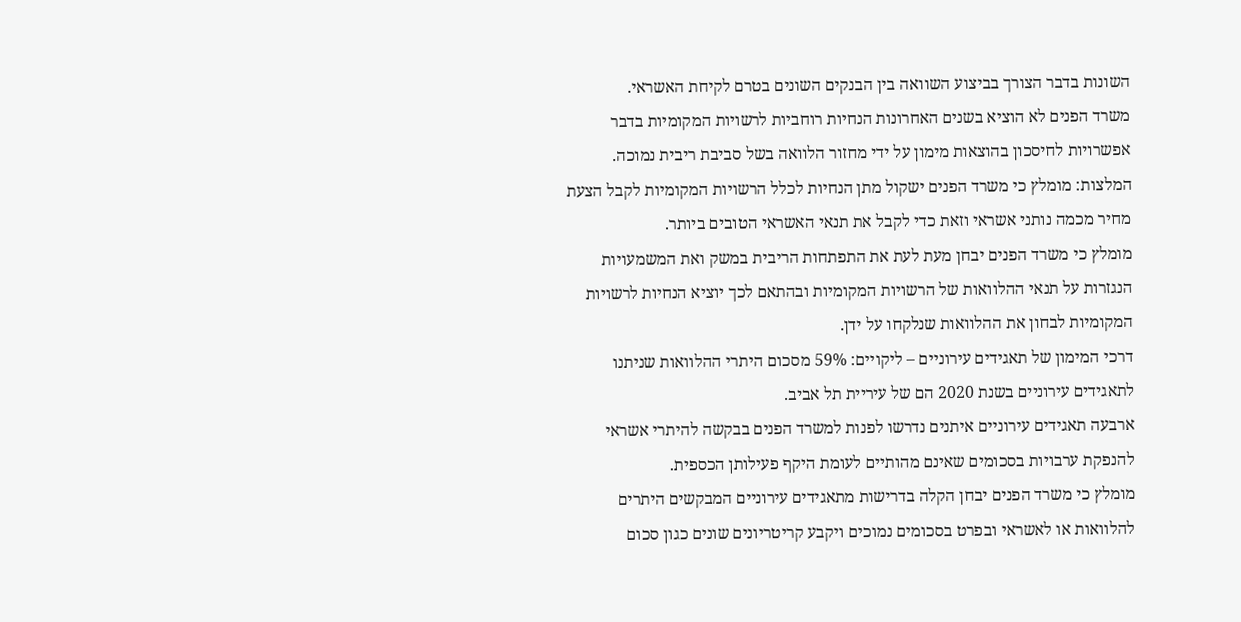השונות בדבר הצורך בביצוע השוואה בין הבנקים השונים בטרם לקיחת האשראי.
משרד הפנים לא הוציא בשנים האחרונות הנחיות רוחביות לרשויות המקומיות בדבר אפשרויות לחיסכון בהוצאות מימון על ידי מחזור הלוואה בשל סביבת ריבית נמוכה.
המלצות: מומלץ כי משרד הפנים ישקול מתן הנחיות לכלל הרשויות המקומיות לקבל הצעת מחיר מכמה נותני אשראי וזאת כדי לקבל את תנאי האשראי הטובים ביותר.
מומלץ כי משרד הפנים יבחן מעת לעת את התפתחות הריבית במשק ואת המשמעויות הנגזרות על תנאי ההלוואות של הרשויות המקומיות ובהתאם לכך יוציא הנחיות לרשויות המקומיות לבחון את ההלוואות שנלקחו על ידן.
דרכי המימון של תאגידים עירוניים – ליקויים: 59% מסכום היתרי ההלוואות שניתנו לתאגידים עירוניים בשנת 2020 הם של עיריית תל אביב.
ארבעה תאגידים עירוניים איתנים נדרשו לפנות למשרד הפנים בבקשה להיתרי אשראי להנפקת ערבויות בסכומים שאינם מהותיים לעומת היקף פעילותן הכספית.
מומלץ כי משרד הפנים יבחן הקלה בדרישות מתאגידים עירוניים המבקשים היתרים להלוואות או לאשראי ובפרט בסכומים נמוכים ויקבע קריטריונים שונים כגון סכום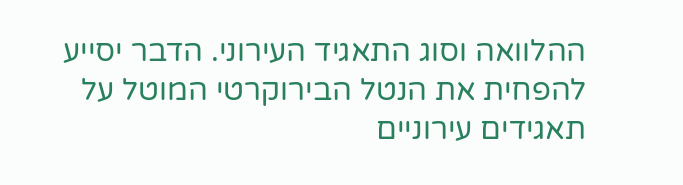ההלוואה וסוג התאגיד העירוני. הדבר יסייע להפחית את הנטל הבירוקרטי המוטל על תאגידים עירוניים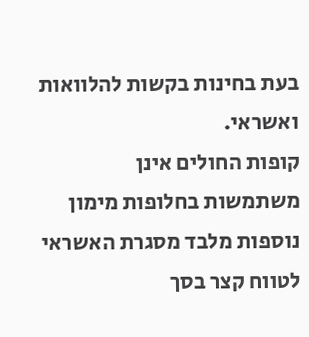בעת בחינות בקשות להלוואות ואשראי.
קופות החולים אינן משתמשות בחלופות מימון נוספות מלבד מסגרת האשראי לטווח קצר בסך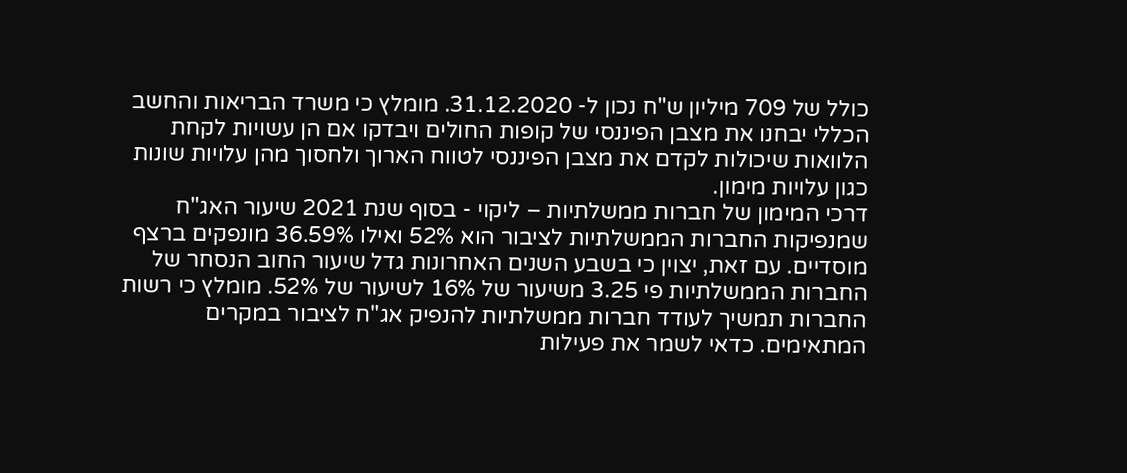כולל של 709 מיליון ש"ח נכון ל- 31.12.2020. מומלץ כי משרד הבריאות והחשב הכללי יבחנו את מצבן הפיננסי של קופות החולים ויבדקו אם הן עשויות לקחת הלוואות שיכולות לקדם את מצבן הפיננסי לטווח הארוך ולחסוך מהן עלויות שונות כגון עלויות מימון.
דרכי המימון של חברות ממשלתיות – ליקוי - בסוף שנת 2021 שיעור האג"ח שמנפיקות החברות הממשלתיות לציבור הוא 52% ואילו 36.59% מונפקים ברצף מוסדיים. עם זאת, יצוין כי בשבע השנים האחרונות גדל שיעור החוב הנסחר של החברות הממשלתיות פי 3.25 משיעור של 16% לשיעור של 52%. מומלץ כי רשות החברות תמשיך לעודד חברות ממשלתיות להנפיק אג"ח לציבור במקרים המתאימים. כדאי לשמר את פעילות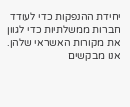יחידת ההנפקות כדי לעודד חברות ממשלתיות כדי לגוון את מקורות האשראי שלהן.
אנו מבקשים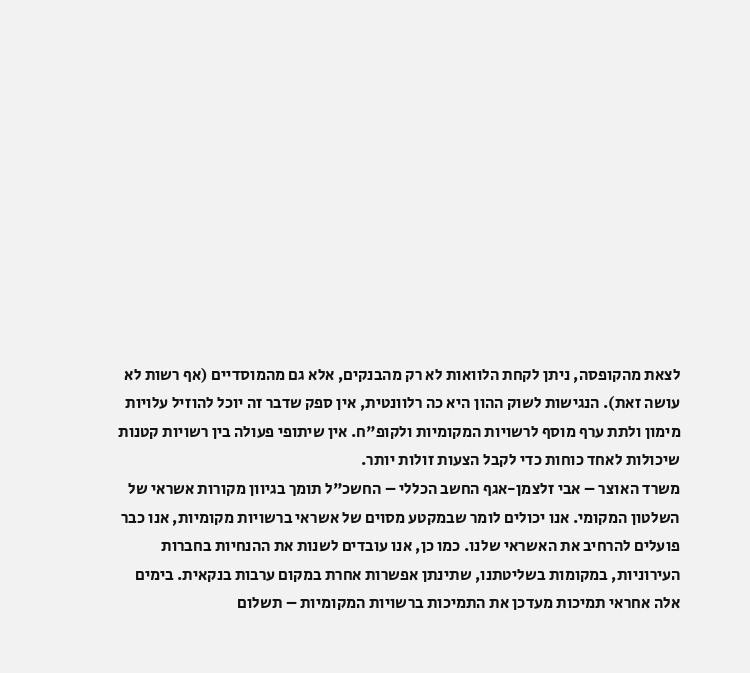לצאת מהקופסה, ניתן לקחת הלוואות לא רק מהבנקים, אלא גם מהמוסדיים (אף רשות לא עושה זאת). הנגישות לשוק ההון היא כה רלוונטית, אין ספק שדבר זה יוכל להוזיל עלויות מימון ולתת ערף מוסף לרשויות המקומיות ולקופ"ח. אין שיתופי פעולה בין רשויות קטנות שיכולות לאחד כוחות כדי לקבל הצעות זולות יותר.
משרד האוצר – אבי זלצמן-אגף החשב הכללי – החשכ"ל תומך בגיוון מקורות אשראי של השלטון המקומי. אנו יכולים לומר שבמקטע מסוים של אשראי ברשויות מקומיות, אנו כבר פועלים להרחיב את האשראי שלנו. כמו כן, אנו עובדים לשנות את ההנחיות בחברות העירוניות, במקומות בשליטתנו, שתינתן אפשרות אחרת במקום ערבות בנקאית. בימים אלה אחראי תמיכות מעדכן את התמיכות ברשויות המקומיות – תשלום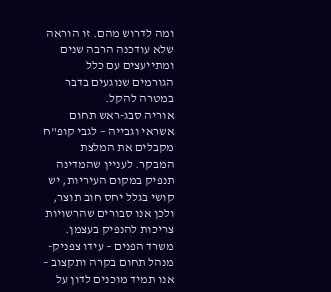ומה לדרוש מהם. זו הוראה שלא עודכנה הרבה שנים ומתייעצים עם כלל הגורמים שנוגעים בדבר במטרה להקל.
אוריה סבג-ראש תחום אשראי וגבייה – לגבי קופ"ח מקבלים את המלצת המבקר. לעניין שהמדינה תנפיק במקום העיריות, יש קושי בגלל יחס חוב תוצר, ולכן אנו סבורים שהרשויות צריכות להנפיק בעצמן.
משרד הפנים – עידו צפניק-מנהל תחום בקרה ותקצוב – אנו תמיד מוכנים לדון על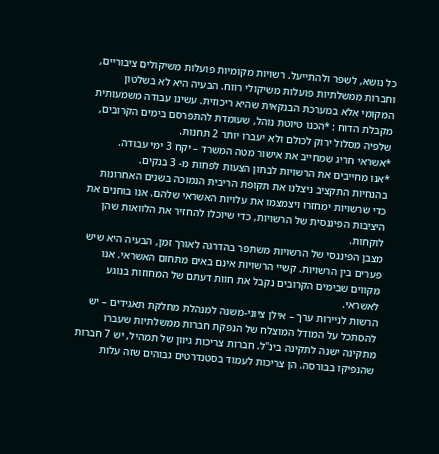כל נושא, לשפר ולהתייעל. רשויות מקומיות פועלות משיקולים ציבוריים, וחברות ממשלתיות פועלות משיקולי רווח. הבעיה היא לא בשלטון המקומי אלא במערכת הבנקאית שהיא ריכוזית. עשינו עבודה משמעותית מקבלת הדוח : *הכנו טיוטת נוהל, שעומדת להתפרסם בימים הקרובים, שלפיה מסלול ירוק לכולם ולא יעברו יותר 2 תחנות.
*אשראי חריג שמחייב את אישור מטה המשרד – יקח 3 ימי עבודה.
*אנו מחייבים את הרשויות לבחון הצעות לפחות מ- 3 בנקים.
בהנחיות התקציב ניצלנו את תקופת הריבית הנמוכה בשנים האחרונות כדי שרשויות ימחזרו ויצמצמו את עלויות האשראי שלהם. אנו בוחנים את היציבות הפיננסית של הרשויות, כדי שיוכלו להחזיר את הלוואות שהן לוקחות.
מצבן הפיננסי של הרשויות משתפר בהדרגה לאורך זמן, הבעיה היא שיש פערים בין הרשויות. קשיי הרשויות אינם באים מתחום האשראי. אנו מקווים שבימים הקרובים נקבל את חוות דעתם של המחוזות בנוגע לאשראי.
הרשות לניירות ערך – אילן ציוני-משנה למנהלת מחלקת תאגידים – יש להסתכל על המודל המוצלח של הנפקת חברות ממשלתיות שעברו מתקינה ישנה לתקינה בינ"ל. חברות צריכות גיוון של תמהיל, יש 7 חברות שהנפיקו בבורסה. הן צריכות לעמוד בסטנדרטים גבוהים שזה עלות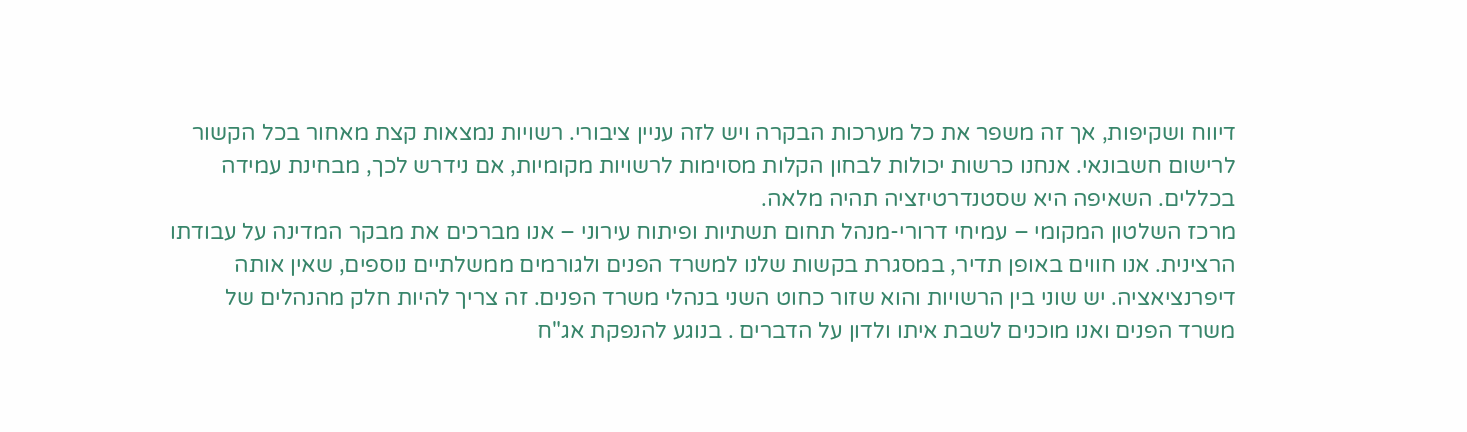דיווח ושקיפות, אך זה משפר את כל מערכות הבקרה ויש לזה עניין ציבורי. רשויות נמצאות קצת מאחור בכל הקשור לרישום חשבונאי. אנחנו כרשות יכולות לבחון הקלות מסוימות לרשויות מקומיות, אם נידרש לכך, מבחינת עמידה בכללים. השאיפה היא שסטנדרטיזציה תהיה מלאה.
מרכז השלטון המקומי – עמיחי דרורי-מנהל תחום תשתיות ופיתוח עירוני – אנו מברכים את מבקר המדינה על עבודתו הרצינית. אנו חווים באופן תדיר, במסגרת בקשות שלנו למשרד הפנים ולגורמים ממשלתיים נוספים, שאין אותה דיפרנציאציה. יש שוני בין הרשויות והוא שזור כחוט השני בנהלי משרד הפנים. זה צריך להיות חלק מהנהלים של משרד הפנים ואנו מוכנים לשבת איתו ולדון על הדברים . בנוגע להנפקת אג"ח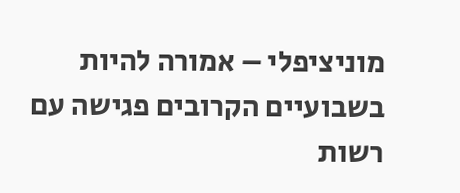מוניציפלי – אמורה להיות בשבועיים הקרובים פגישה עם רשות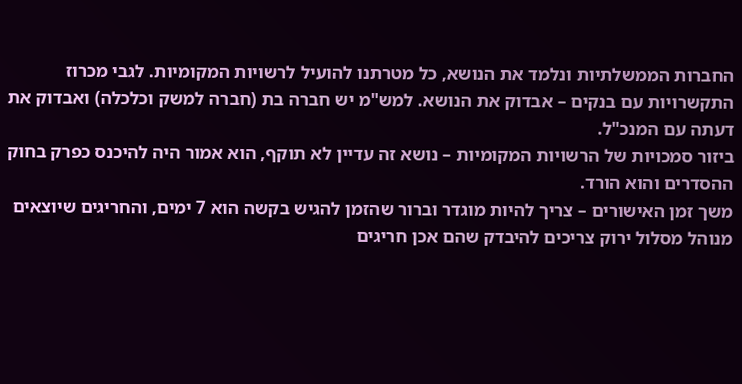החברות הממשלתיות ונלמד את הנושא, כל מטרתנו להועיל לרשויות המקומיות. לגבי מכרוז התקשרויות עם בנקים – אבדוק את הנושא. למש"מ יש חברה בת (חברה למשק וכלכלה) ואבדוק את דעתה עם המנכ"ל.
ביזור סמכויות של הרשויות המקומיות – נושא זה עדיין לא תוקף, הוא אמור היה להיכנס כפרק בחוק ההסדרים והוא הורד.
משך זמן האישורים – צריך להיות מוגדר וברור שהזמן להגיש בקשה הוא 7 ימים, והחריגים שיוצאים מנוהל מסלול ירוק צריכים להיבדק שהם אכן חריגים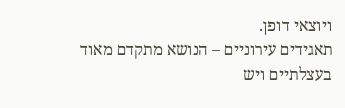ויוצאי דופן.
תאגידים עירוניים – הנושא מתקדם מאוד בעצלתיים ויש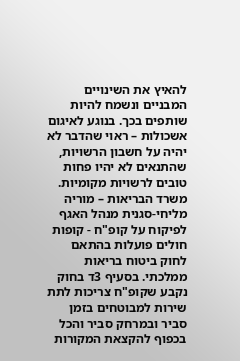להאיץ את השינויים המבניים ונשמח להיות שותפים בכך. בנוגע לאיגום אשכולות – ראוי שהדבר לא יהיה על חשבון הרשויות, שהתנאים לא יהיו פחות טובים לרשויות מקומיות.
משרד הבריאות – מוריה מליחי-סגנית מנהל האגף לפיקוח על קופ"ח - קופות חולים פועלות בהתאם לחוק ביטוח בריאות ממלכתי. בסעיף 3ד בחוק נקבע שקופ"ח צריכות לתת שירות למבוטחים בזמן סביר ובמרחק סביר והכל בכפוף להקצאת המקורות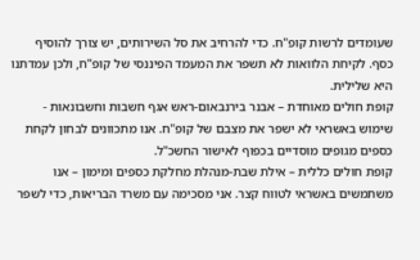שעומדים לרשות קופ"ח. כדי להרחיב את סל השירותים, יש צורך להוסיף כסף. לקיחת הלוואות לא תשפר את המעמד הפיננסי של קופ"ח, ולכן עמדתנו היא שלילית.
קופת חולים מאוחדת – אבנר בירנבאום-ראש אגף חשבות וחשבונאות - שימוש באשראי לא ישפר את מצבם של קופ"ח. אנו מתכוונים לבחון לקחת כספים מגופים מוסדיים בכפוף לאישור החשכ"ל.
קופת חולים כללית – אילת שבת-מנהלת מחלקת כספים ומימון – אנו משתמשים באשראי לטווח קצר. אני מסכימה עם משרד הבריאות, כדי לשפר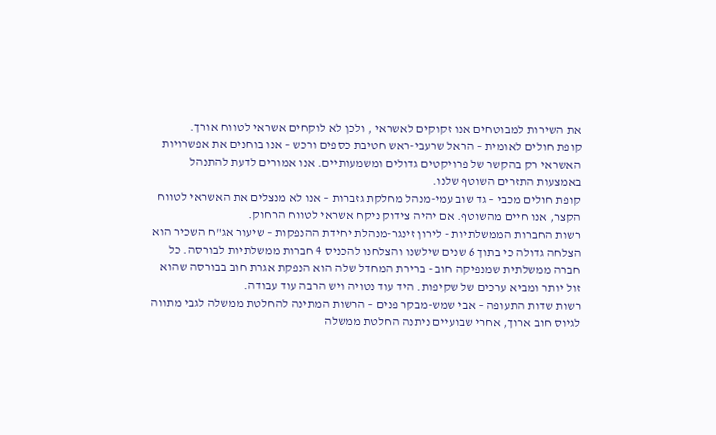את השירות למבוטחים אנו זקוקים לאשראי , ולכן לא לוקחים אשראי לטווח אורך.
קופת חולים לאומית – הראל שרעבי-ראש חטיבת כספים ורכש – אנו בוחנים את אפשרויות האשראי רק בהקשר של פרויקטים גדולים ומשמעותיים. אנו אמורים לדעת להתנהל באמצעות התזרים השוטף שלנו.
קופת חולים מכבי – גד שוב עמי-מנהל מחלקת גזברות – אנו לא מנצלים את האשראי לטווח הקצר, אנו חיים מהשוטף. אם יהיה צידוק ניקח אשראי לטווח הרחוק.
רשות החברות הממשלתיות - לירון זינגר-מנהלת יחידת ההנפקות – שיעור אג"ח השכיר הוא הצלחה גדולה כי בתוך 6 שנים שילשנו והצלחנו להכניס 4 חברות ממשלתיות לבורסה. כל חברה ממשלתית שמנפיקה חוב - ברירת המחדל שלה הוא הנפקת אגרת חוב בבורסה שהוא זול יותר ומביא ערכים של שקיפות. היד עוד נטויה ויש הרבה עוד עבודה.
רשות שדות התעופה – אבי שמש-מבקר פנים – הרשות המתינה להחלטת ממשלה לגבי מתווה לגיוס חוב ארוך, אחרי שבועיים ניתנה החלטת ממשלה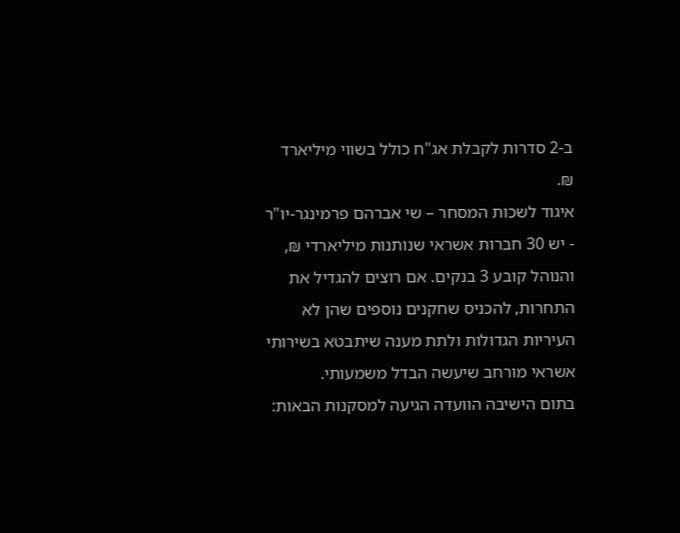ב-2 סדרות לקבלת אג"ח כולל בשווי מיליארד ₪.
איגוד לשכות המסחר – שי אברהם פרמינגר-יו"ר - יש 30 חברות אשראי שנותנות מיליארדי ₪, והנוהל קובע 3 בנקים. אם רוצים להגדיל את התחרות, להכניס שחקנים נוספים שהן לא העיריות הגדולות ולתת מענה שיתבטא בשירותי אשראי מורחב שיעשה הבדל משמעותי.
בתום הישיבה הוועדה הגיעה למסקנות הבאות: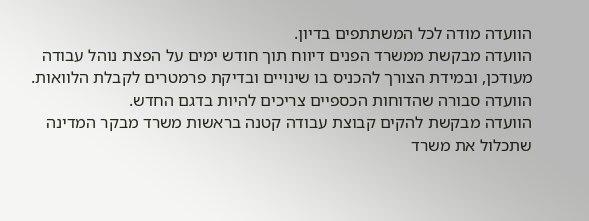הוועדה מודה לכל המשתתפים בדיון.
הוועדה מבקשת ממשרד הפנים דיווח תוך חודש ימים על הפצת נוהל עבודה מעודכן, ובמידת הצורך להכניס בו שינויים ובדיקת פרמטרים לקבלת הלוואות.
הוועדה סבורה שהדוחות הכספיים צריכים להיות בדגם החדש.
הוועדה מבקשת להקים קבוצת עבודה קטנה בראשות משרד מבקר המדינה שתכלול את משרד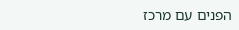הפנים עם מרכז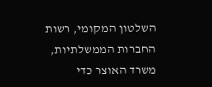השלטון המקומי, רשות החברות הממשלתיות, משרד האוצר כדי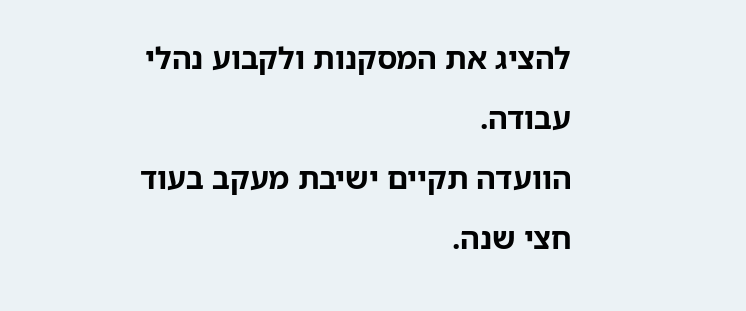להציג את המסקנות ולקבוע נהלי עבודה.
הוועדה תקיים ישיבת מעקב בעוד חצי שנה.